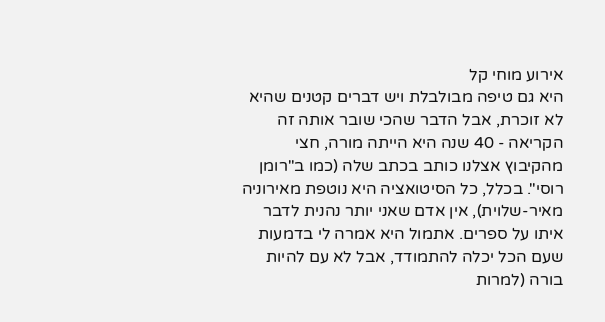אירוע מוחי קל
היא גם טיפה מבולבלת ויש דברים קטנים שהיא לא זוכרת, אבל הדבר שהכי שובר אותה זה הקריאה - 40 שנה היא הייתה מורה, חצי מהקיבוץ אצלנו כותב בכתב שלה (כמו ב"רומן רוסי". בכלל, כל הסיטואציה היא נוטפת מאירוניה מאיר-שלוית), אין אדם שאני יותר נהנית לדבר איתו על ספרים. אתמול היא אמרה לי בדמעות שעם הכל יכלה להתמודד, אבל לא עם להיות בורה (למרות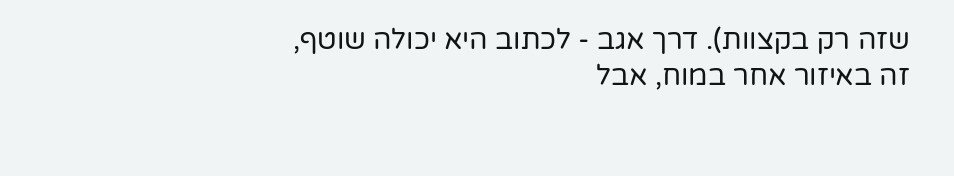שזה רק בקצוות). דרך אגב - לכתוב היא יכולה שוטף, זה באיזור אחר במוח, אבל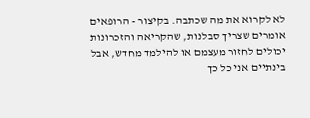לא לקרוא את מה שכתבה. בקיצור - הרופאים אומרים שצריך סבלנות, שהקריאה והזכרונות יכולים לחזור מעצמם או להילמד מחדש, אבל בינתיים אני כל כך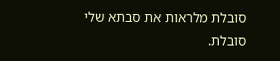סובלת מלראות את סבתא שלי סובלת.